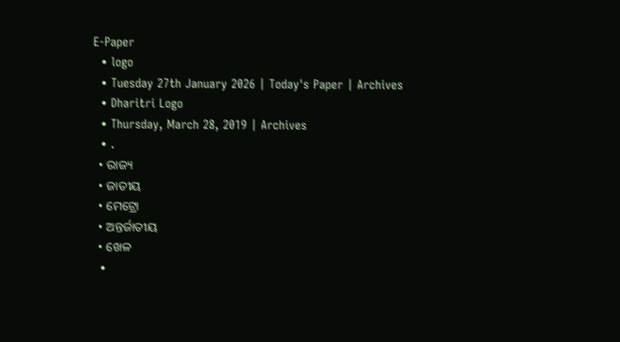E-Paper
  • logo
  • Tuesday 27th January 2026 | Today's Paper | Archives
  • Dharitri Logo
  • Thursday, March 28, 2019 | Archives
  • .
  • ରାଜ୍ୟ
  • ଜାତୀୟ
  • ମେଟ୍ରୋ
  • ଅନ୍ତର୍ଜାତୀୟ
  • ଖେଳ
  •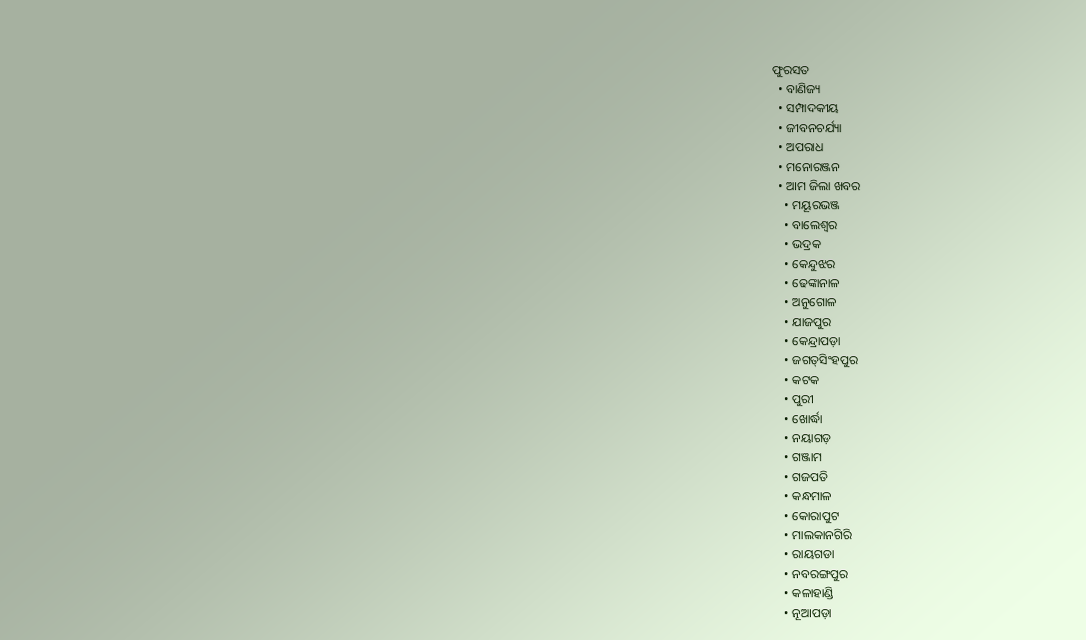ଫୁରସତ
  • ବାଣିଜ୍ୟ
  • ସମ୍ପାଦକୀୟ
  • ଜୀବନଚର୍ଯ୍ୟା
  • ଅପରାଧ
  • ମନୋରଞ୍ଜନ
  • ଆମ ଜିଲା ଖବର
    • ମୟୂରଭଞ୍ଜ
    • ବାଲେଶ୍ୱର
    • ଭଦ୍ରକ
    • କେନ୍ଦୁଝର
    • ଢେଙ୍କାନାଳ
    • ଅନୁଗୋଳ
    • ଯାଜପୁର
    • କେନ୍ଦ୍ରାପଡ଼ା
    • ଜଗତ୍‌ସିଂହପୁର
    • କଟକ
    • ପୁରୀ
    • ଖୋର୍ଦ୍ଧା
    • ନୟାଗଡ଼
    • ଗଞ୍ଜାମ
    • ଗଜପତି
    • କନ୍ଧମାଳ
    • କୋରାପୁଟ
    • ମାଲକାନଗିରି
    • ରାୟଗଡା
    • ନବରଙ୍ଗପୁର
    • କଳାହାଣ୍ଡି
    • ନୂଆପଡ଼ା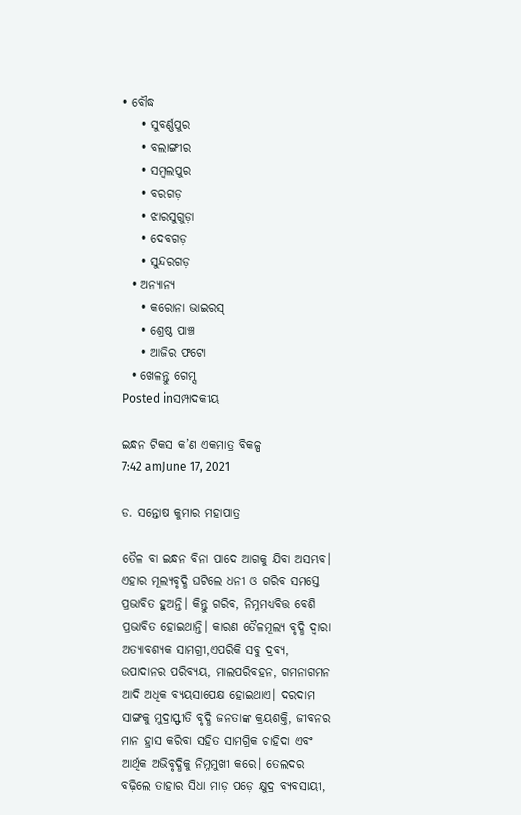• ବୌଦ୍ଧ
    • ସୁବର୍ଣ୍ଣପୁର
    • ବଲାଙ୍ଗୀର
    • ସମ୍ବଲପୁର
    • ବରଗଡ଼
    • ଝାରସୁଗୁଡ଼ା
    • ଦେବଗଡ଼
    • ସୁନ୍ଦରଗଡ଼
  • ଅନ୍ୟାନ୍ୟ
    • କରୋନା ଭାଇରସ୍‌
    • ଶ୍ରେଷ୍ଠ ପାଞ୍ଚ
    • ଆଜିର ଫଟୋ
  • ଖେଳନ୍ତୁ ଗେମ୍ସ
Posted inସମ୍ପାଦକୀୟ

ଇନ୍ଧନ ଟିକସ କ’ଣ ଏକମାତ୍ର ବିକଳ୍ପ
7:42 amJune 17, 2021

ଡ. ସନ୍ତୋଷ କୁମାର ମହାପାତ୍ର

ତୈଳ ବା ଇନ୍ଧନ ବିନା ପାଦେ ଆଗକୁ ଯିବା ଅସମ୍ଭବ। ଏହାର ମୂଲ୍ୟବୃଦ୍ଧି ଘଟିଲେ ଧନୀ ଓ ଗରିବ ସମସ୍ତେ ପ୍ରଭାବିତ ହୁଅନ୍ତି। କିନ୍ତୁ ଗରିବ, ନିମ୍ନମଧ୍ୟବିତ୍ତ ବେଶି ପ୍ରଭାବିତ ହୋଇଥାନ୍ତି। କାରଣ ତୈଳମୂଲ୍ୟ ବୃଦ୍ଧି ଦ୍ୱାରା ଅତ୍ୟାବଶ୍ୟକ ସାମଗ୍ରୀ,ଏପରିକି ସବୁ ଦ୍ରବ୍ୟ, ଉପାଦାନର ପରିବ୍ୟୟ, ମାଲପରିବହନ, ଗମନାଗମନ ଆଦି ଅଧିକ ବ୍ୟୟସାପେକ୍ଷ ହୋଇଥାଏ। ଦରଦାମ ସାଙ୍ଗକୁ ମୁଦ୍ରାସ୍ଫୀତି ବୃଦ୍ଧି ଜନତାଙ୍କ କ୍ରୟଶକ୍ତି, ଜୀବନର ମାନ ହ୍ରାସ କରିବା ସହିତ ସାମଗ୍ରିକ ଚାହିଦା ଏବଂ ଆର୍ଥିକ ଅଭିବୃଦ୍ଧିକୁ ନିମ୍ନମୁଖୀ କରେ। ତେଲଦର ବଢ଼ିଲେ ତାହାର ସିଧା ମାଡ଼ ପଡ଼େ କ୍ଷୁଦ୍ର ବ୍ୟବସାୟୀ,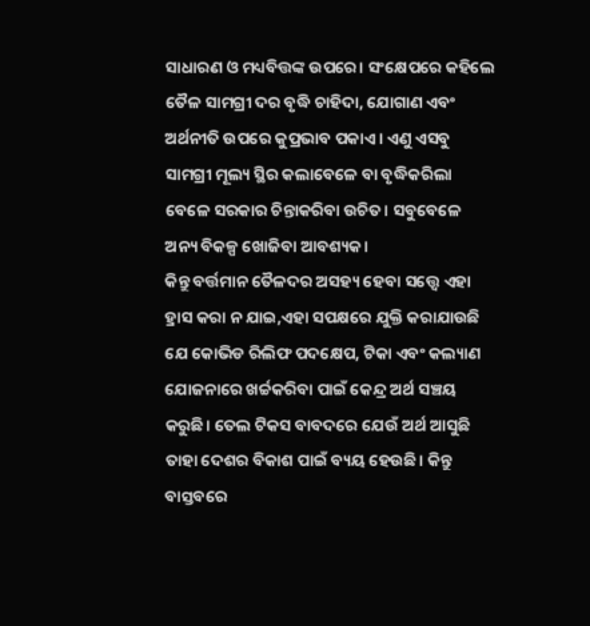ସାଧାରଣ ଓ ମଧ୍ୟବିତ୍ତଙ୍କ ଉପରେ। ସଂକ୍ଷେପରେ କହିଲେ ତୈଳ ସାମଗ୍ରୀ ଦର ବୃଦ୍ଧି ଚାହିଦା, ଯୋଗାଣ ଏବଂ ଅର୍ଥନୀତି ଉପରେ କୁପ୍ରଭାବ ପକାଏ। ଏଣୁ ଏସବୁ ସାମଗ୍ରୀ ମୂଲ୍ୟ ସ୍ଥିର କଲାବେଳେ ବା ବୃଦ୍ଧିକରିଲା ବେଳେ ସରକାର ଚିନ୍ତାକରିବା ଉଚିତ। ସବୁବେଳେ ଅନ୍ୟ ବିକଳ୍ପ ଖୋଜିବା ଆବଶ୍ୟକ।
କିନ୍ତୁ ବର୍ତ୍ତମାନ ତୈଳଦର ଅସହ୍ୟ ହେବା ସତ୍ତ୍ୱେ ଏହା ହ୍ରାସ କରା ନ ଯାଇ,ଏହା ସପକ୍ଷରେ ଯୁକ୍ତି କରାଯାଉଛି ଯେ କୋଭିଡ ରିଲିଫ ପଦକ୍ଷେପ, ଟିକା ଏବଂ କଲ୍ୟାଣ ଯୋଜନାରେ ଖର୍ଚ୍ଚକରିବା ପାଇଁ କେନ୍ଦ୍ର ଅର୍ଥ ସଞ୍ଚୟ କରୁଛି। ତେଲ ଟିକସ ବାବଦରେ ଯେଉଁ ଅର୍ଥ ଆସୁଛି ତାହା ଦେଶର ବିକାଶ ପାଇଁ ବ୍ୟୟ ହେଉଛି। କିନ୍ତୁ ବାସ୍ତବରେ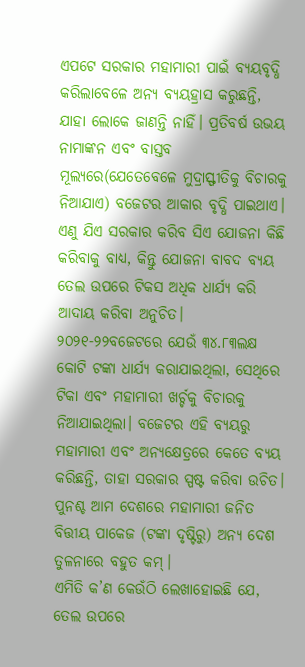ଏପଟେ ସରକାର ମହାମାରୀ ପାଇଁ ବ୍ୟୟବୃଦ୍ଧି କରିଲାବେଳେ ଅନ୍ୟ ବ୍ୟୟହ୍ରାସ କରୁଛନ୍ତି, ଯାହା ଲୋକେ ଜାଣନ୍ତି ନାହିଁ। ପ୍ରତିବର୍ଷ ଉଭୟ ନାମାଙ୍କନ ଏବଂ ବାସ୍ତବ ମୂଲ୍ୟରେ(ଯେତେବେଳେ ମୁଦ୍ରାସ୍ଫୀତିକୁ ବିଚାରକୁ ନିଆଯାଏ) ବଜେଟର ଆକାର ବୃଦ୍ଧି ପାଇଥାଏ। ଏଣୁ ଯିଏ ସରକାର କରିବ ସିଏ ଯୋଜନା କିଛି କରିବାକୁ ବାଧ୍ୟ, କିନ୍ତୁ ଯୋଜନା ବାବଦ ବ୍ୟୟ ତେଲ ଉପରେ ଟିକସ ଅଧିକ ଧାର୍ଯ୍ୟ କରି ଆଦାୟ କରିବା ଅନୁଚିତ। ୨୦୨୧-୨୨ବଜେଟରେ ଯେଉଁ ୩୪.୮୩ଲକ୍ଷ କୋଟି ଟଙ୍କା ଧାର୍ଯ୍ୟ କରାଯାଇଥିଲା, ସେଥିରେ ଟିକା ଏବଂ ମହାମାରୀ ଖର୍ଚ୍ଚକୁ ବିଚାରକୁ ନିଆଯାଇଥିଲା। ବଜେଟର ଏହି ବ୍ୟୟରୁ ମହାମାରୀ ଏବଂ ଅନ୍ୟକ୍ଷେତ୍ରରେ କେତେ ବ୍ୟୟ କରିଛନ୍ତି, ତାହା ସରକାର ସ୍ପଷ୍ଟ କରିବା ଉଚିତ। ପୁନଶ୍ଚ ଆମ ଦେଶରେ ମହାମାରୀ ଜନିତ ବିତ୍ତୀୟ ପାକେଜ (ଟଙ୍କା ଦୃଷ୍ଟିରୁ) ଅନ୍ୟ ଦେଶ ତୁଳନାରେ ବହୁତ କମ୍‌।
ଏମିତି କ’ଣ କେଉଁଠି ଲେଖାହୋଇଛି ଯେ, ତେଲ ଉପରେ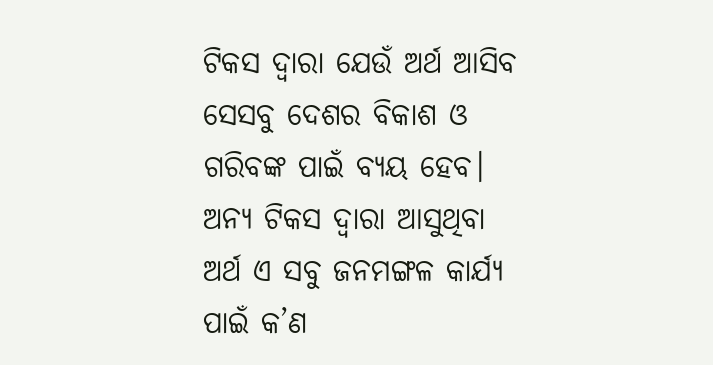ଟିକସ ଦ୍ୱାରା ଯେଉଁ ଅର୍ଥ ଆସିବ ସେସବୁ ଦେଶର ବିକାଶ ଓ ଗରିବଙ୍କ ପାଇଁ ବ୍ୟୟ ହେବ। ଅନ୍ୟ ଟିକସ ଦ୍ୱାରା ଆସୁଥିବା ଅର୍ଥ ଏ ସବୁ ଜନମଙ୍ଗଳ କାର୍ଯ୍ୟ ପାଇଁ କ’ଣ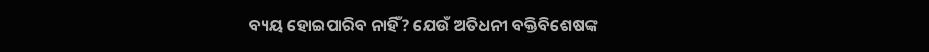ବ୍ୟୟ ହୋଇପାରିବ ନାହିଁ? ଯେଉଁ ଅତିଧନୀ ବକ୍ତିବିଶେଷଙ୍କ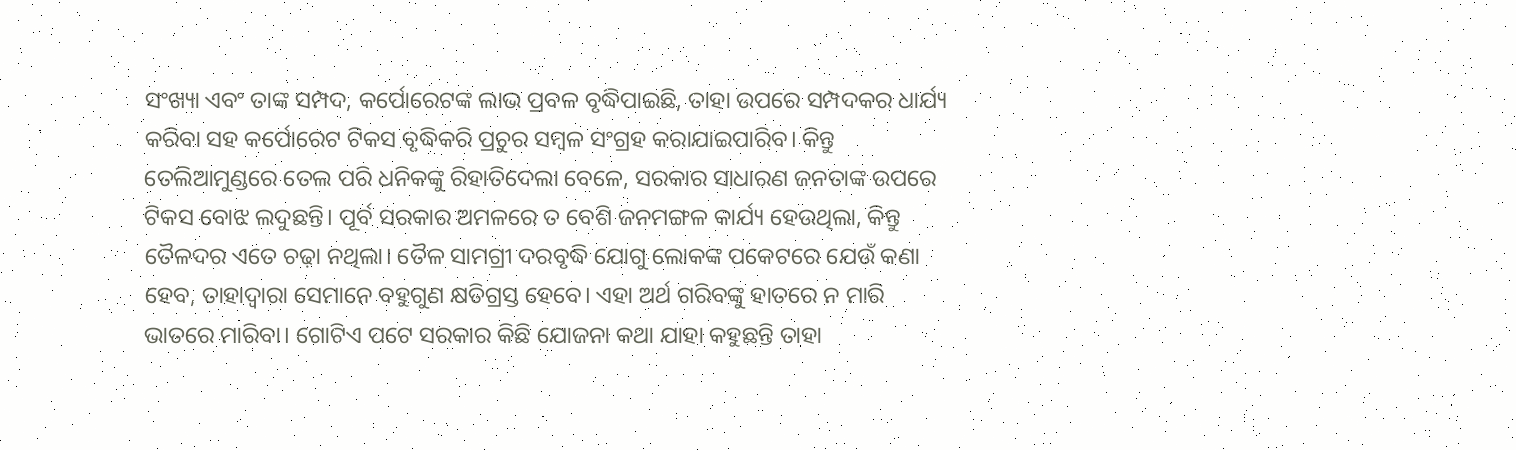ସଂଖ୍ୟା ଏବଂ ତାଙ୍କ ସମ୍ପଦ, କର୍ପୋରେଟଙ୍କ ଲାଭ ପ୍ରବଳ ବୃଦ୍ଧିପାଇଛି, ତାହା ଉପରେ ସମ୍ପଦକର ଧାର୍ଯ୍ୟ କରିବା ସହ କର୍ପୋରେଟ ଟିକସ ବୃଦ୍ଧିକରି ପ୍ରଚୁର ସମ୍ବଳ ସଂଗ୍ରହ କରାଯାଇପାରିବ। କିନ୍ତୁ ତେଲିଆମୁଣ୍ଡରେ ତେଲ ପରି ଧନିକଙ୍କୁ ରିହାତିଦେଲା ବେଳେ, ସରକାର ସାଧାରଣ ଜନତାଙ୍କ ଉପରେ ଟିକସ ବୋଝ ଲଦୁଛନ୍ତି। ପୂର୍ବ ସରକାର ଅମଳରେ ତ ବେଶି ଜନମଙ୍ଗଳ କାର୍ଯ୍ୟ ହେଉଥିଲା, କିନ୍ତୁ ତୈଳଦର ଏତେ ଚଢ଼ା ନଥିଲା। ତୈଳ ସାମଗ୍ରୀ ଦରବୃଦ୍ଧି ଯୋଗୁ ଲୋକଙ୍କ ପକେଟରେ ଯେଉଁ କଣା ହେବ, ତାହାଦ୍ୱାରା ସେମାନେ ବହୁଗୁଣ କ୍ଷତିଗ୍ରସ୍ତ ହେବେ। ଏହା ଅର୍ଥ ଗରିବଙ୍କୁ ହାତରେ ନ ମାରି ଭାତରେ ମାରିବା। ଗୋଟିଏ ପଟେ ସରକାର କିଛି ଯୋଜନା କଥା ଯାହା କହୁଛନ୍ତି ତାହା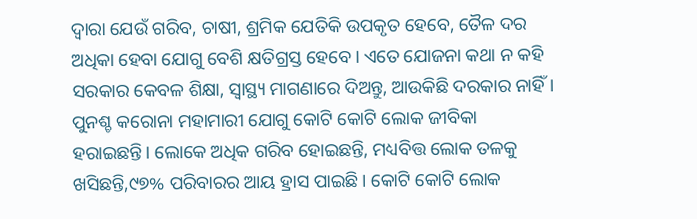ଦ୍ୱାରା ଯେଉଁ ଗରିବ, ଚାଷୀ, ଶ୍ରମିକ ଯେତିକି ଉପକୃତ ହେବେ, ତୈଳ ଦର ଅଧିକା ହେବା ଯୋଗୁ ବେଶି କ୍ଷତିଗ୍ରସ୍ତ ହେବେ। ଏତେ ଯୋଜନା କଥା ନ କହି ସରକାର କେବଳ ଶିକ୍ଷା, ସ୍ବାସ୍ଥ୍ୟ ମାଗଣାରେ ଦିଅନ୍ତୁ, ଆଉକିଛି ଦରକାର ନାହିଁ।
ପୁନଶ୍ଚ କରୋନା ମହାମାରୀ ଯୋଗୁ କୋଟି କୋଟି ଲୋକ ଜୀବିକା ହରାଇଛନ୍ତି। ଲୋକେ ଅଧିକ ଗରିବ ହୋଇଛନ୍ତି, ମଧ୍ୟବିତ୍ତ ଲୋକ ତଳକୁ ଖସିଛନ୍ତି,୯୭% ପରିବାରର ଆୟ ହ୍ରାସ ପାଇଛି। କୋଟି କୋଟି ଲୋକ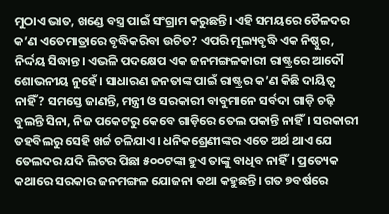ମୁଠାଏ ଭାତ, ଖଣ୍ଡେ ବସ୍ତ୍ର ପାଇଁ ସଂଗ୍ରାମ କରୁଛନ୍ତି। ଏହି ସମୟରେ ତୈଳଦର କ’ଣ ଏତେମାତ୍ରାରେ ବୃଦ୍ଧିକରିବା ଉଚିତ? ଏପରି ମୂଲ୍ୟବୃଦ୍ଧି ଏକ ନିଷ୍ଠୁର, ନିର୍ଦ୍ଦୟ ସିଦ୍ଧାନ୍ତ। ଏଭଳି ପଦକ୍ଷେପ ଏକ ଜନମଙ୍ଗଳକାରୀ ରାଷ୍ଟ୍ରରେ ଆଦୌ ଶୋଭନୀୟ ନୁହେଁ। ସାଧାରଣ ଜନତାଙ୍କ ପାଇଁ ରାଷ୍ଟ୍ରର କ’ଣ କିଛି ଦାୟିତ୍ୱ ନାହିଁ? ସମସ୍ତେ ଜାଣନ୍ତି, ମନ୍ତ୍ରୀ ଓ ସରକାରୀ ବାବୁମାନେ ସର୍ବଦା ଗାଡ଼ି ଚଢ଼ି ବୁଲନ୍ତି ସିନା, ନିଜ ପକେଟରୁ କେବେ ଗାଡ଼ିରେ ତେଲ ପକାନ୍ତି ନାହିଁ। ସରକାରୀ ତହବିଲରୁ ସେହି ଖର୍ଚ୍ଚ ଚଳିଯାଏ। ଧନିକଶ୍ରେଣୀଙ୍କର ଏତେ ଅର୍ଥ ଥାଏ ଯେ ତେଲଦର ଯଦି ଲିଟର ପିଛା ୫୦୦ଟଙ୍କା ହୁଏ ତାଙ୍କୁ ବାଧିବ ନାହିଁ। ପ୍ରତ୍ୟେକ କଥାରେ ସରକାର ଜନମଙ୍ଗଳ ଯୋଜନା କଥା କହୁଛନ୍ତି। ଗତ ୭ବର୍ଷରେ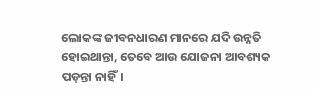ଲୋକଙ୍କ ଜୀବନଧାରଣ ମାନରେ ଯଦି ଉନ୍ନତି ହୋଇଥାନ୍ତା, ତେବେ ଆଉ ଯୋଜନା ଆବଶ୍ୟକ ପଡ଼ନ୍ତା ନାହିଁ।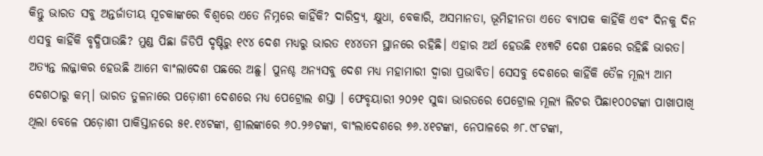କିନ୍ତୁ ଭାରତ ସବୁ ଅନ୍ତର୍ଜାତୀୟ ସୂଚକାଙ୍କରେ ବିଶ୍ବରେ ଏତେ ନିମ୍ନରେ କାହିଁକି? ଦାରିଦ୍ର୍ୟ, କ୍ଷୁଧା, ବେକାରି, ଅସମାନତା, ଭୂମିହୀନତା ଏତେ ବ୍ୟାପକ କାହିଁକି ଏବଂ ଦିନକୁ ଦିନ ଏସବୁ କାହିଁକି ବୃଦ୍ଧିପାଉଛି? ମୁଣ୍ଡ ପିଛା ଜିଡିପି ଦୃଷ୍ଟିରୁ ୧୯୪ ଦେଶ ମଧ୍ୟରୁ ଭାରତ ୧୪୪ତମ ସ୍ଥାନରେ ରହିଛି। ଏହାର ଅର୍ଥ ହେଉଛି ୧୪୩ଟି ଦେଶ ପଛରେ ରହିଛି ଭାରତ। ଅତ୍ୟନ୍ତ ଲଜ୍ଜାକର ହେଉଛି ଆମେ ବାଂଲାଦେଶ ପଛରେ ଅଛୁ। ପୁନଶ୍ଚ ଅନ୍ୟସବୁ ଦେଶ ମଧ୍ୟ ମହାମାରୀ ଦ୍ୱାରା ପ୍ରଭାବିତ। ସେସବୁ ଦେଶରେ କାହିଁକି ତୈଳ ମୂଲ୍ୟ ଆମ ଦେଶଠାରୁ କମ୍‌। ଭାରତ ତୁଳନାରେ ପଡ଼ୋଶୀ ଦେଶରେ ମଧ୍ୟ ପେଟ୍ରୋଲ ଶସ୍ତା । ଫେବୃୟାରୀ ୨୦୨୧ ସୁଦ୍ଧା ଭାରତରେ ପେଟ୍ରୋଲ ମୂଲ୍ୟ ଲିଟର ପିଛା୧୦୦ଟଙ୍କା ପାଖାପାଖି ଥିଲା ବେଳେ ପଡ଼ୋଶୀ ପାକିସ୍ତାନରେ ୫୧.୧୪ଟଙ୍କା, ଶ୍ରୀଲଙ୍କାରେ ୬୦.୨୬ଟଙ୍କା, ବାଂଲାଦେଶରେ ୭୬.୪୧ଟଙ୍କା, ନେପାଳରେ ୬୮.୯୮ଟଙ୍କା,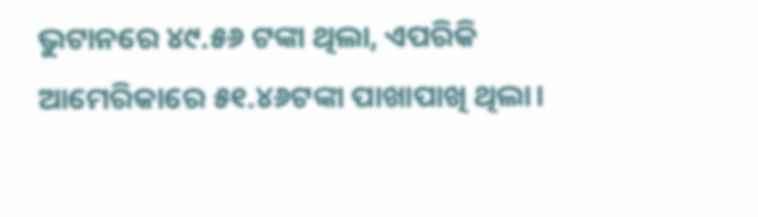ଭୁଟାନରେ ୪୯.୫୬ ଟଙ୍କା ଥିଲା, ଏପରିକି ଆମେରିକାରେ ୫୧.୪୬ଟଙ୍କା ପାଖାପାଖି ଥିଲା।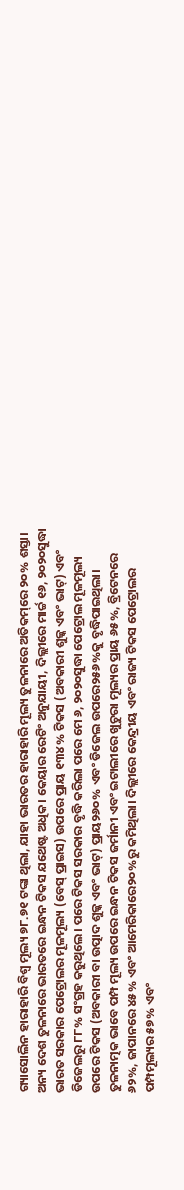ଗ୍ୟାସୋଲିନ ହାରାହାରି ବିଶ୍ୱ ମୂଲ୍ୟ ୭୮.୭୧ ଟଙ୍କା ଥିଲା, ଯାହା ଭାରତର ହାରାହାରି ମୂଲ୍ୟ ତୁଳନାରେ ଅତିକମ୍‌ରେ ୨୦% ଶସ୍ତା।
ଅନ୍ୟ ଦେଶ ତୁଳନାରେ ଭାରତରେ ଇନ୍ଧନ ଟିକସ ଯଥେଷ୍ଟ ଅଧିକ। କେୟାର ରେଟିଂ ଅନୁଯାୟୀ, ଦିଲ୍ଲୀରେ ମାର୍ଚ୍ଚ ୧୬, ୨୦୨୦ସୁଦ୍ଧା ଭାରତ ସରକାର ପେଟ୍ରୋଲର ମୂଳମୂଲ୍ୟ (ବେସ୍‌ ପ୍ରାଇସ) ଉପରେ ପ୍ରାୟ ୧୩୪% ଟିକସ (ଅବକାରୀ ଶୁଳ୍କ ଏବଂ ଭାଟ୍‌) ଏବଂ ଡିଜେଲରୁ ୮୮% ସଂଗ୍ରହ କରୁଥିଲେ। ପରେ ଟିକସ ସରକାର ବୃଦ୍ଧି କରିଲା ପରେ ମେ ୬, ୨୦୨୦ସୁଦ୍ଧା ପେଟ୍ରୋଲ ମୂଳମୂଲ୍ୟ ଉପରେ ଟିକସ (ଅବକାରୀ ବା ଉତ୍ପାଦ ଶୁଳ୍କ ଏବଂ ଭାଟ୍‌) ପ୍ରାୟ୨୬୦% ଏବଂ ଡିଜେଲ ଉପରେ୨୫୬%କୁ ବୃଦ୍ଧିପାଇଥିଲା। ତୁଳନାତ୍ମକ ଭାବେ ପମ୍ପ ମୂଲ୍ୟ ଉପରେ ଇନ୍ଧନ ଟିକସ ଜର୍ମାନୀ ଏବଂ ଇଟାଲୀରେ ଖୁଚୁରା ମୂଲ୍ୟର ପ୍ରାୟ ୬୫%, ବ୍ରିଟେନରେ ୬୨%, ଜାପାନରେ ୪୫% ଏବଂ ଆମେରିକାରେ୨୦%ରୁ କମିଥିଲା। ଦିଲ୍ଲୀରେ କେନ୍ଦ୍ରୀୟ ଏବଂ ରାଜ୍ୟ ଟିକସ ପେଟ୍ରୋଲର ପମ୍ପମୂଲ୍ୟର ୫୭% ଏବଂ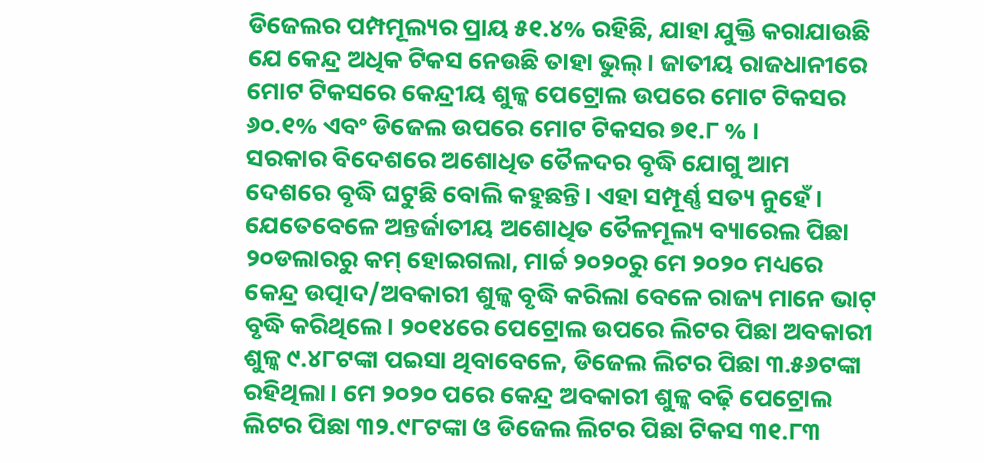ଡିଜେଲର ପମ୍ପମୂଲ୍ୟର ପ୍ରାୟ ୫୧.୪% ରହିଛି, ଯାହା ଯୁକ୍ତି କରାଯାଉଛି ଯେ କେନ୍ଦ୍ର ଅଧିକ ଟିକସ ନେଉଛି ତାହା ଭୁଲ୍‌। ଜାତୀୟ ରାଜଧାନୀରେ ମୋଟ ଟିକସରେ କେନ୍ଦ୍ରୀୟ ଶୁଳ୍କ ପେଟ୍ରୋଲ ଉପରେ ମୋଟ ଟିକସର ୬୦.୧% ଏବଂ ଡିଜେଲ ଉପରେ ମୋଟ ଟିକସର ୭୧.୮ % ।
ସରକାର ବିଦେଶରେ ଅଶୋଧିତ ତୈଳଦର ବୃଦ୍ଧି ଯୋଗୁ ଆମ ଦେଶରେ ବୃଦ୍ଧି ଘଟୁଛି ବୋଲି କହୁଛନ୍ତି। ଏହା ସମ୍ପୂର୍ଣ୍ଣ ସତ୍ୟ ନୁହେଁ। ଯେତେବେଳେ ଅନ୍ତର୍ଜାତୀୟ ଅଶୋଧିତ ତୈଳମୂଲ୍ୟ ବ୍ୟାରେଲ ପିଛା ୨୦ଡଲାରରୁ କମ୍‌ ହୋଇଗଲା, ମାର୍ଚ୍ଚ ୨୦୨୦ରୁ ମେ ୨୦୨୦ ମଧ୍ୟରେ କେନ୍ଦ୍ର ଉତ୍ପାଦ/ଅବକାରୀ ଶୁଳ୍କ ବୃଦ୍ଧି କରିଲା ବେଳେ ରାଜ୍ୟ ମାନେ ଭାଟ୍‌ ବୃଦ୍ଧି କରିଥିଲେ। ୨୦୧୪ରେ ପେଟ୍ରୋଲ ଉପରେ ଲିଟର ପିଛା ଅବକାରୀ ଶୁଳ୍କ ୯.୪୮ଟଙ୍କା ପଇସା ଥିବାବେଳେ, ଡିଜେଲ ଲିଟର ପିଛା ୩.୫୬ଟଙ୍କା ରହିଥିଲା। ମେ ୨୦୨୦ ପରେ କେନ୍ଦ୍ର ଅବକାରୀ ଶୁଳ୍କ ବଢ଼ି ପେଟ୍ରୋଲ ଲିଟର ପିଛା ୩୨.୯୮ଟଙ୍କା ଓ ଡିଜେଲ ଲିଟର ପିଛା ଟିକସ ୩୧.୮୩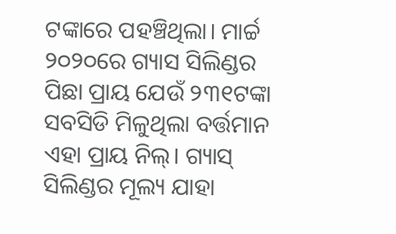ଟଙ୍କାରେ ପହଞ୍ଚିଥିଲା। ମାର୍ଚ୍ଚ ୨୦୨୦ରେ ଗ୍ୟାସ ସିଲିଣ୍ଡର ପିଛା ପ୍ରାୟ ଯେଉଁ ୨୩୧ଟଙ୍କା ସବସିଡି ମିଳୁଥିଲା ବର୍ତ୍ତମାନ ଏହା ପ୍ରାୟ ନିଲ୍‌। ଗ୍ୟାସ୍‌ ସିଲିଣ୍ଡର ମୂଲ୍ୟ ଯାହା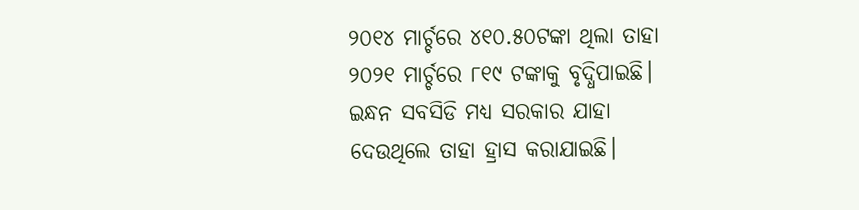୨୦୧୪ ମାର୍ଚ୍ଚରେ ୪୧୦.୫୦ଟଙ୍କା ଥିଲା ତାହା ୨୦୨୧ ମାର୍ଚ୍ଚରେ ୮୧୯ ଟଙ୍କାକୁ ବୃଦ୍ଧିପାଇଛି। ଇନ୍ଧନ ସବସିଡି ମଧ୍ୟ ସରକାର ଯାହା ଦେଉଥିଲେ ତାହା ହ୍ରାସ କରାଯାଇଛି।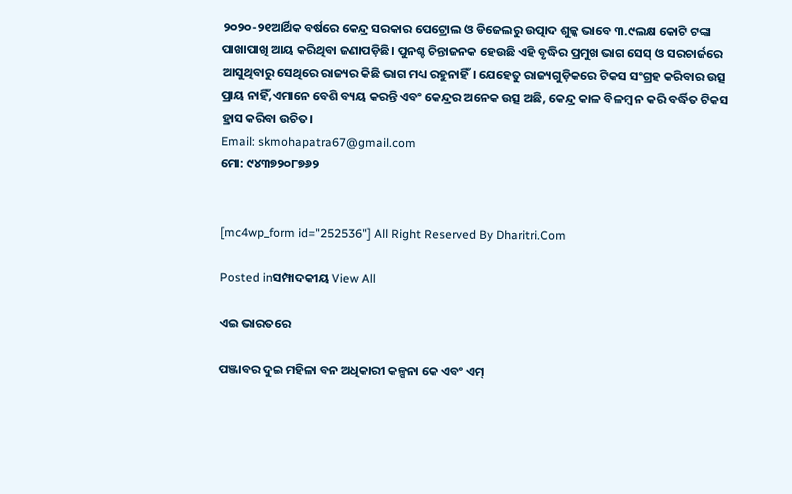୨୦୨୦-୨୧ଆର୍ଥିକ ବର୍ଷରେ କେନ୍ଦ୍ର ସରକାର ପେଟ୍ରୋଲ ଓ ଡିଜେଲରୁ ଉତ୍ପାଦ ଶୁଳ୍କ ଭାବେ ୩.୯ଲକ୍ଷ କୋଟି ଟଙ୍କା ପାଖାପାଖି ଆୟ କରିଥିବା ଜଣାପଡ଼ିଛି। ପୁନଶ୍ଚ ଚିନ୍ତାଜନକ ହେଉଛି ଏହି ବୃଦ୍ଧିର ପ୍ରମୁଖ ଭାଗ ସେସ୍‌ ଓ ସରଚାର୍ଜରେ ଆସୁଥିବାରୁ ସେଥିରେ ରାଜ୍ୟର କିଛି ଭାଗ ମଧ୍ୟ ରହୁନାହିଁ। ଯେହେତୁ ରାଜ୍ୟଗୁଡ଼ିକରେ ଟିକସ ସଂଗ୍ରହ କରିବାର ଉତ୍ସ ପ୍ରାୟ ନାହିଁ,ଏମାନେ ବେଶି ବ୍ୟୟ କରନ୍ତି ଏବଂ କେନ୍ଦ୍ରର ଅନେକ ଉତ୍ସ ଅଛି, କେନ୍ଦ୍ର କାଳ ବିଳମ୍ବ ନ କରି ବର୍ଦ୍ଧିତ ଟିକସ ହ୍ରାସ କରିବା ଉଚିତ।
Email: skmohapatra67@gmail.com
ମୋ: ୯୪୩୭୨୦୮୭୬୨


[mc4wp_form id="252536"] All Right Reserved By Dharitri.Com

Posted inସମ୍ପାଦକୀୟ View All

ଏଇ ଭାରତରେ

ପଞ୍ଜାବର ଦୁଇ ମହିଳା ବନ ଅଧିକାରୀ କଳ୍ପନା କେ ଏବଂ ଏମ୍‌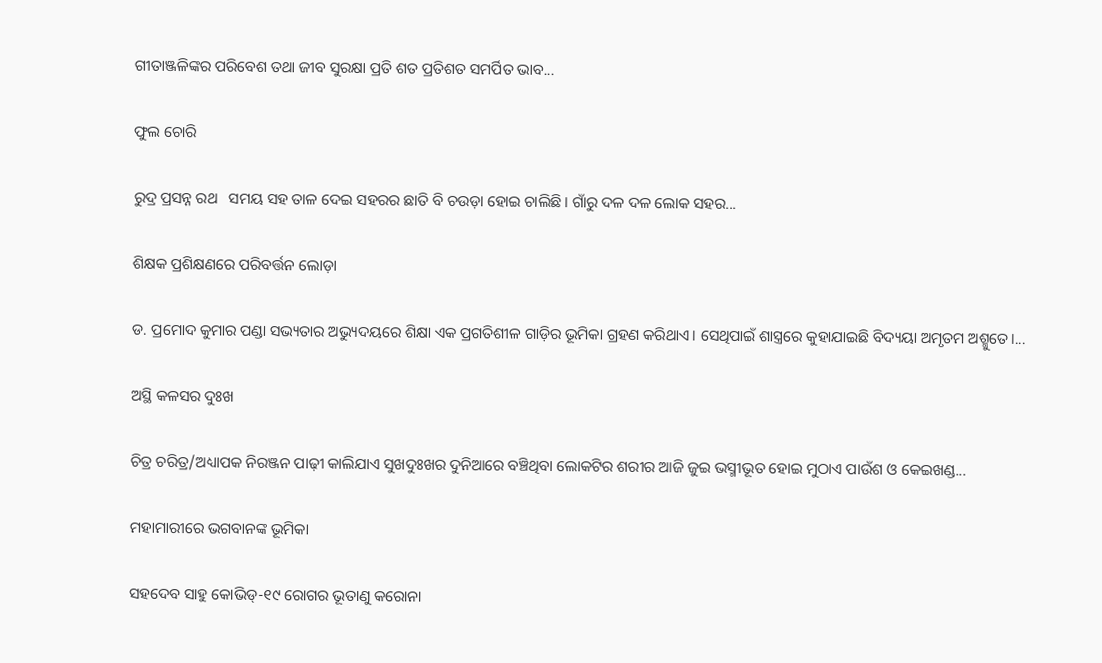ଗୀତାଞ୍ଜଳିଙ୍କର ପରିବେଶ ତଥା ଜୀବ ସୁରକ୍ଷା ପ୍ରତି ଶତ ପ୍ରତିଶତ ସମର୍ପିତ ଭାବ...

ଫୁଲ ଚୋରି

ରୁଦ୍ର ପ୍ରସନ୍ନ ରଥ   ସମୟ ସହ ତାଳ ଦେଇ ସହରର ଛାତି ବି ଚଉଡ଼ା ହୋଇ ଚାଲିଛି। ଗାଁରୁ ଦଳ ଦଳ ଲୋକ ସହର...

ଶିକ୍ଷକ ପ୍ରଶିକ୍ଷଣରେ ପରିବର୍ତ୍ତନ ଲୋଡ଼ା

ଡ. ପ୍ରମୋଦ କୁମାର ପଣ୍ଡା ସଭ୍ୟତାର ଅଭ୍ୟୁଦୟରେ ଶିକ୍ଷା ଏକ ପ୍ରଗତିଶୀଳ ଗାଡ଼ିର ଭୂମିକା ଗ୍ରହଣ କରିଥାଏ। ସେଥିପାଇଁ ଶାସ୍ତ୍ରରେ କୁହାଯାଇଛି ବିଦ୍ୟୟା ଅମୃତମ ଅଶ୍ମୁତେ।...

ଅସ୍ଥି କଳସର ଦୁଃଖ

ଚିତ୍ର ଚରିତ୍ର/ଅଧ୍ୟାପକ ନିରଞ୍ଜନ ପାଢ଼ୀ କାଲିଯାଏ ସୁଖଦୁଃଖର ଦୁନିଆରେ ବଞ୍ଚିଥିବା ଲୋକଟିର ଶରୀର ଆଜି ଜୁଇ ଭସ୍ମୀଭୂତ ହୋଇ ମୁଠାଏ ପାଉଁଶ ଓ କେଇଖଣ୍ଡ...

ମହାମାରୀରେ ଭଗବାନଙ୍କ ଭୂମିକା

ସହଦେବ ସାହୁ କୋଭିଡ୍‌-୧୯ ରୋଗର ଭୂତାଣୁ କରୋନା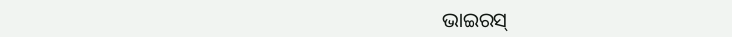ଭାଇରସ୍‌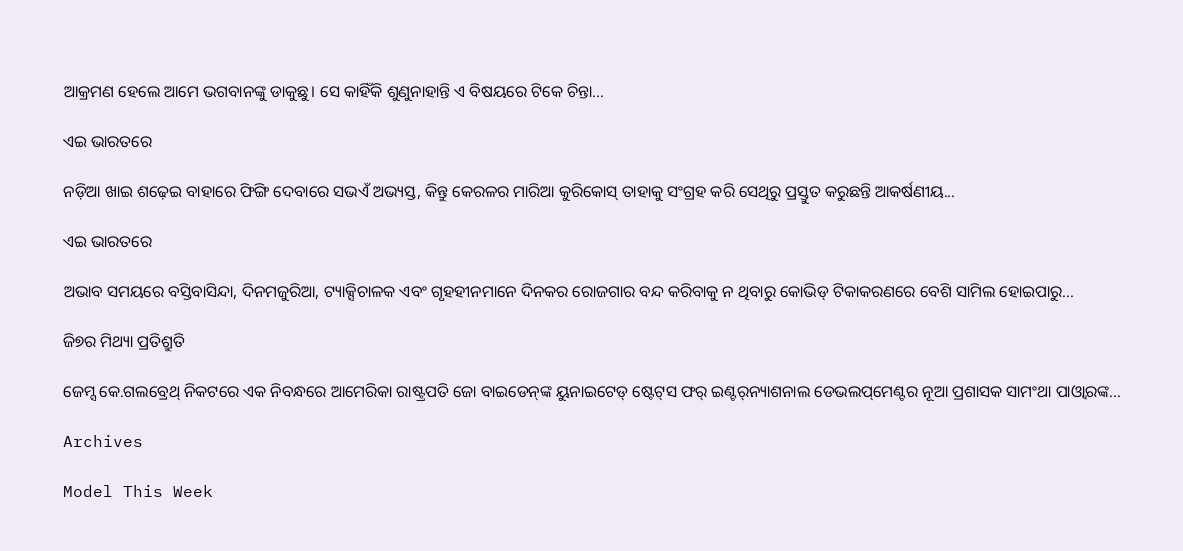ଆକ୍ରମଣ ହେଲେ ଆମେ ଭଗବାନଙ୍କୁ ଡାକୁଛୁ। ସେ କାହିଁକି ଶୁଣୁନାହାନ୍ତି ଏ ବିଷୟରେ ଟିକେ ଚିନ୍ତା...

ଏଇ ଭାରତରେ

ନଡ଼ିଆ ଖାଇ ଶଢ଼େଇ ବାହାରେ ଫିଙ୍ଗି ଦେବାରେ ସଭଏଁ ଅଭ୍ୟସ୍ତ, କିନ୍ତୁ କେରଳର ମାରିଆ କୁରିକୋସ୍‌ ତାହାକୁ ସଂଗ୍ରହ କରି ସେଥିରୁ ପ୍ରସ୍ତୁତ କରୁଛନ୍ତି ଆକର୍ଷଣୀୟ...

ଏଇ ଭାରତରେ

ଅଭାବ ସମୟରେ ବସ୍ତିବାସିନ୍ଦା, ଦିନମଜୁରିଆ, ଟ୍ୟାକ୍ସିଚାଳକ ଏବଂ ଗୃହହୀନମାନେ ଦିନକର ରୋଜଗାର ବନ୍ଦ କରିବାକୁ ନ ଥିବାରୁ କୋଭିଡ୍‌ ଟିକାକରଣରେ ବେଶି ସାମିଲ ହୋଇପାରୁ...

ଜି୭ର ମିଥ୍ୟା ପ୍ରତିଶ୍ରୁତି

ଜେମ୍ସ କେ.ଗଲବ୍ରେଥ୍‌ ନିକଟରେ ଏକ ନିବନ୍ଧରେ ଆମେରିକା ରାଷ୍ଟ୍ରପତି ଜୋ ବାଇଡେନ୍‌ଙ୍କ ୟୁନାଇଟେଡ୍‌ ଷ୍ଟେଟ୍‌ସ ଫର୍‌ ଇଣ୍ଟର୍‌ନ୍ୟାଶନାଲ ଡେଭଲପ୍‌ମେଣ୍ଟର ନୂଆ ପ୍ରଶାସକ ସାମଂଥା ପାଓ୍ବାରଙ୍କ...

Archives

Model This Week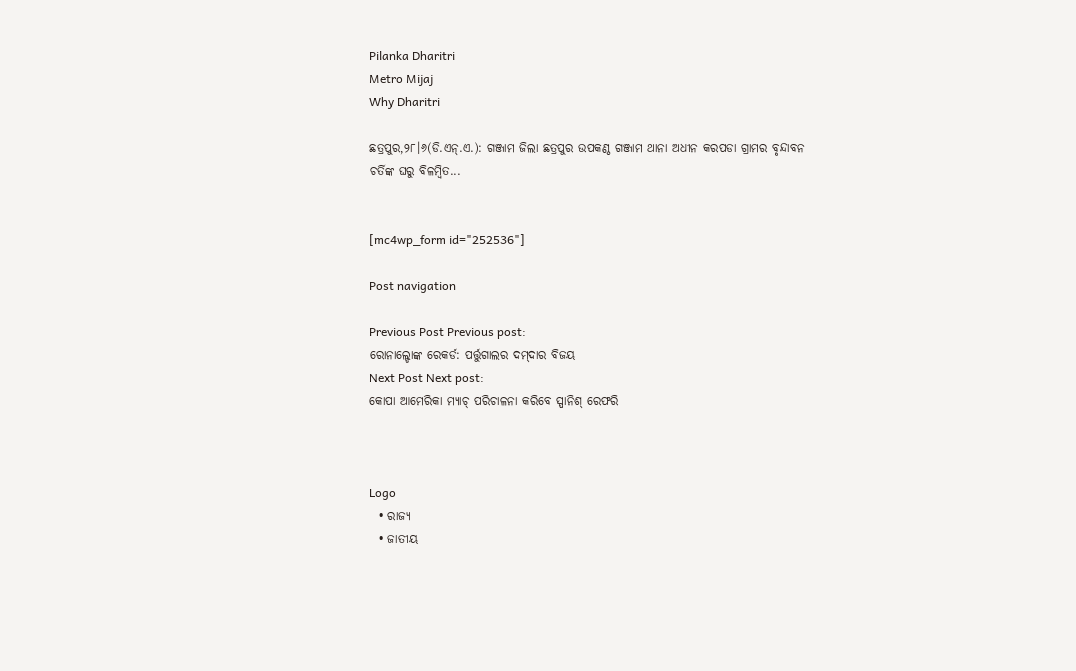Pilanka Dharitri
Metro Mijaj
Why Dharitri

ଛତ୍ରପୁର,୨୮।୬(ଡି.ଏନ୍‌.ଏ.): ଗଞ୍ଜାମ ଜିଲା ଛତ୍ରପୁର ଉପକଣ୍ଠ ଗଞ୍ଜାମ ଥାନା ଅଧୀନ କରପଡା ଗ୍ରାମର ବୃନ୍ଦାବନ ଚର୍ତିଙ୍କ ଘରୁ ବିଳମ୍ବିତ...


[mc4wp_form id="252536"]

Post navigation

Previous Post Previous post:
ରୋନାଲ୍ଡୋଙ୍କ ରେକର୍ଡ: ପର୍ତ୍ତୁଗାଲର ଦମ୍‌ଦାର ବିଜୟ
Next Post Next post:
କୋପା ଆମେରିକା ମ୍ୟାଚ୍‌ ପରିଚାଳନା କରିବେ ସ୍ପାନିଶ୍‌ ରେଫରି



Logo
  • ରାଜ୍ୟ
  • ଜାତୀୟ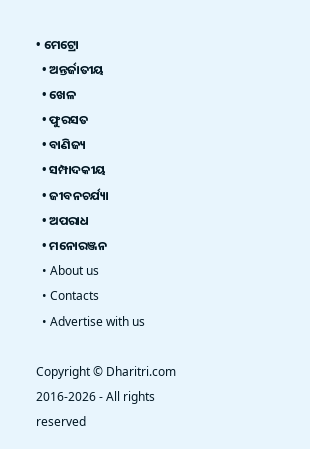• ମେଟ୍ରୋ
  • ଅନ୍ତର୍ଜାତୀୟ
  • ଖେଳ
  • ଫୁରସତ
  • ବାଣିଜ୍ୟ
  • ସମ୍ପାଦକୀୟ
  • ଜୀବନଚର୍ଯ୍ୟା
  • ଅପରାଧ
  • ମନୋରଞ୍ଜନ
  • About us
  • Contacts
  • Advertise with us

Copyright © Dharitri.com 2016-2026 - All rights reserved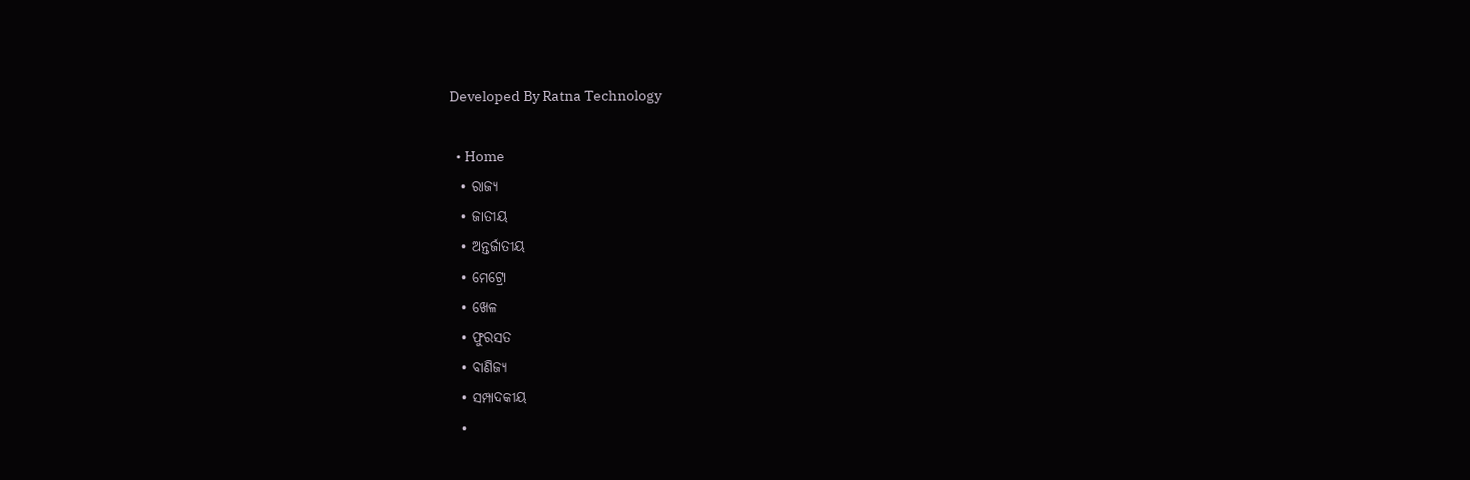Developed By Ratna Technology

  • Home
  • ରାଜ୍ୟ
  • ଜାତୀୟ
  • ଅନ୍ତର୍ଜାତୀୟ
  • ମେଟ୍ରୋ
  • ଖେଳ
  • ଫୁରସତ
  • ବାଣିଜ୍ୟ
  • ସମ୍ପାଦକୀୟ
  •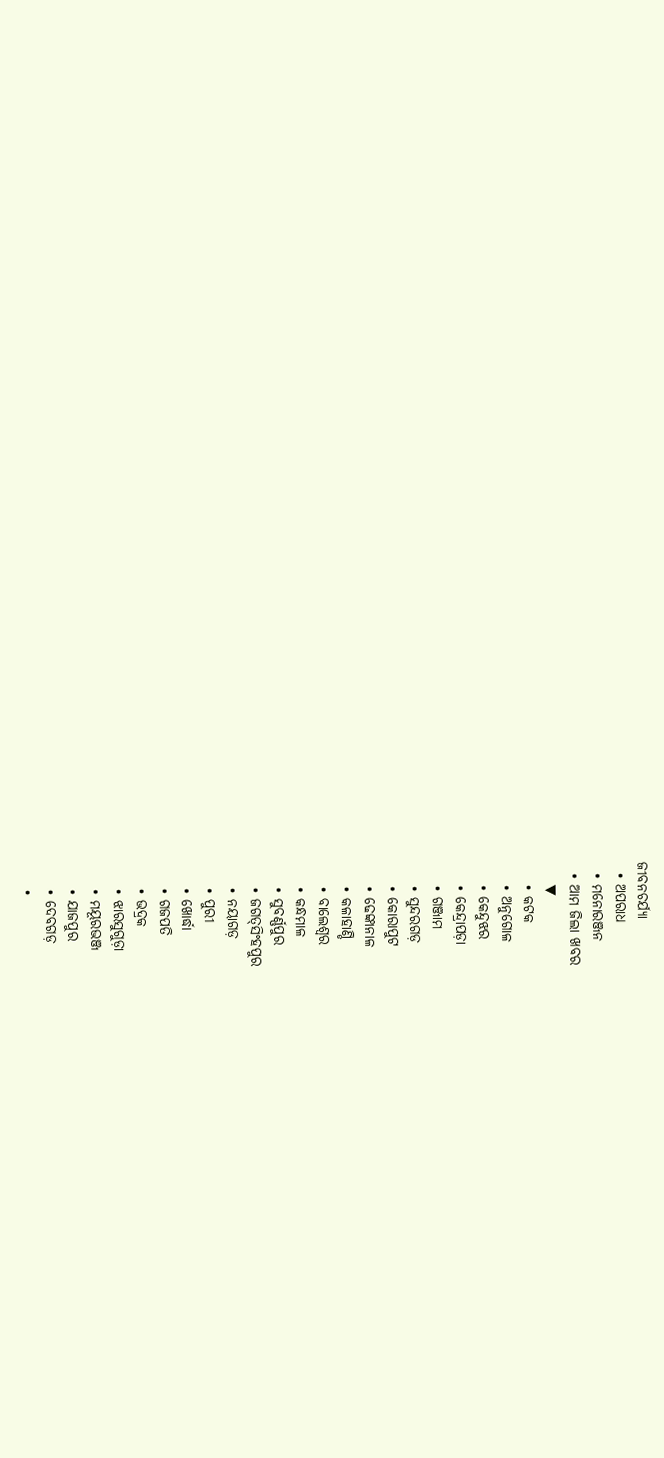ଜୀବନଚର୍ଯ୍ୟା
  • ଅପରାଧ
  • ମନୋରଞ୍ଜନ
  • ଆମ ଜିଲା ଖବର
    ▼
    • କଟକ
    • ଅନୁଗୋଳ
    • କେନ୍ଦୁଝର
    • କେନ୍ଦ୍ରାପଡ଼ା
    • ଗଞ୍ଜାମ
    • ସୁନ୍ଦରଗଡ଼
    • କୋରାପୁଟ
    • ଢେଙ୍କାନାଳ
    • କଳାହାଣ୍ଡି
    • ବାଲେଶ୍ୱର
    • କନ୍ଧମାଳ
    • ସୁବର୍ଣ୍ଣପୁର
    • ଜଗତ୍‌ସିଂହପୁର
    • ନୟାଗଡ଼
    • ପୁରୀ
    • ଖୋର୍ଦ୍ଧା
    • ଗଜପତି
    • ଭଦ୍ରକ
    • ଝାରସୁଗୁଡ଼ା
    • ମୟୂରଭଞ୍ଜ
    • ଯାଜପୁର
    • ଦେବଗଡ଼
    •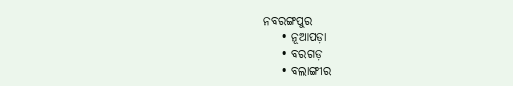ନବରଙ୍ଗପୁର
    • ନୂଆପଡ଼ା
    • ବରଗଡ଼
    • ବଲାଙ୍ଗୀର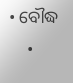• ବୌଦ୍ଧ
    •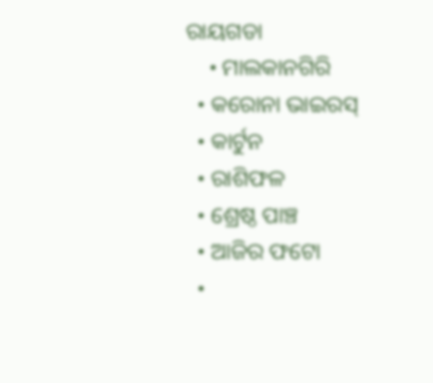ରାୟଗଡା
    • ମାଲକାନଗିରି
  • କରୋନା ଭାଇରସ୍‌
  • କାର୍ଟୁନ
  • ରାଶିଫଳ
  • ଶ୍ରେଷ୍ଠ ପାଞ୍ଚ
  • ଆଜିର ଫଟୋ
  •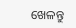ଖେଳନ୍ତୁ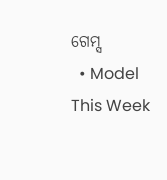ଗେମ୍ସ
  • Model This Week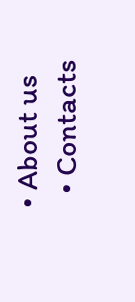• About us
  • Contacts